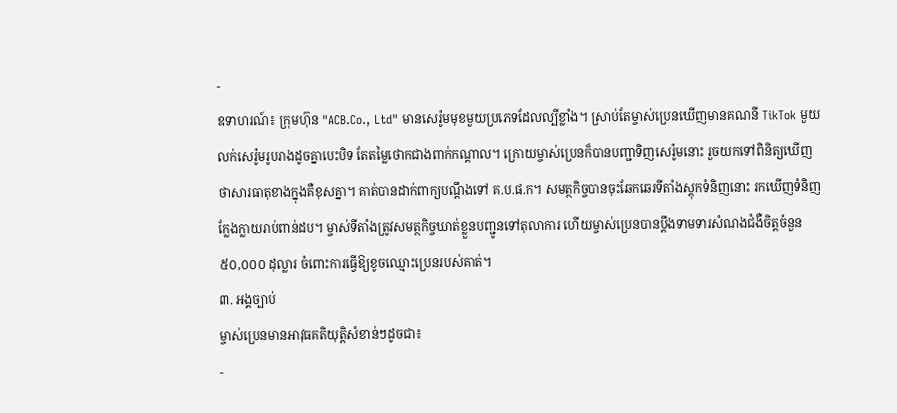-
ឧទាហរណ៍៖ ក្រុមហ៊ុន "ACB.Co., Ltd" មានសេរ៉ូមមុខមួយប្រភេទដែលល្បីខ្លាំង។ ស្រាប់តែម្ចាស់ប្រេនឃើញមានគណនី TikTok មួយលក់សេរ៉ូមរូបរាងដូចគ្នាបេះបិទ តែតម្លៃថោកជាងពាក់កណ្តាល។ ក្រោយម្ចាស់ប្រេនក៏បានបញ្ជាទិញសេរ៉ូមនោះ រួចយកទៅពិនិត្យឃើញថាសារធាតុខាងក្នុងគឺខុសគ្នា។ គាត់បានដាក់ពាក្យបណ្ដឹងទៅ គ.ប.ផ.ក។ សមត្ថកិច្ចបានចុះឆែកឆេរទីតាំងស្តុកទំនិញនោះ រកឃើញទំនិញក្លែងក្លាយរាប់ពាន់ដប។ ម្ចាស់ទីតាំងត្រូវសមត្ថកិច្ចឃាត់ខ្លួនបញ្ជូនទៅតុលាការ ហើយម្ចាស់ប្រេនបានប្តឹងទាមទារសំណងជំងឺចិត្តចំនួន ៥០,០០០ ដុល្លារ ចំពោះការធ្វើឱ្យខូចឈ្មោះប្រេនរបស់គាត់។
៣. អង្គច្បាប់
ម្ចាស់ប្រេនមានអាវុធគតិយុត្តិសំខាន់ៗដូចជា៖
-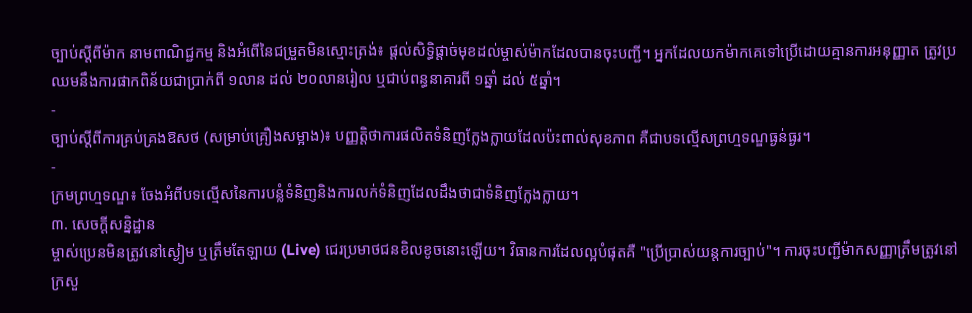ច្បាប់ស្តីពីម៉ាក នាមពាណិជ្ជកម្ម និងអំពើនៃជម្រួតមិនស្មោះត្រង់៖ ផ្តល់សិទ្ធិផ្តាច់មុខដល់ម្ចាស់ម៉ាកដែលបានចុះបញ្ជី។ អ្នកដែលយកម៉ាកគេទៅប្រើដោយគ្មានការអនុញ្ញាត ត្រូវប្រឈមនឹងការផាកពិន័យជាប្រាក់ពី ១លាន ដល់ ២០លានរៀល ឬជាប់ពន្ធនាគារពី ១ឆ្នាំ ដល់ ៥ឆ្នាំ។
-
ច្បាប់ស្តីពីការគ្រប់គ្រងឱសថ (សម្រាប់គ្រឿងសម្អាង)៖ បញ្ញត្តិថាការផលិតទំនិញក្លែងក្លាយដែលប៉ះពាល់សុខភាព គឺជាបទល្មើសព្រហ្មទណ្ឌធ្ងន់ធ្ងរ។
-
ក្រមព្រហ្មទណ្ឌ៖ ចែងអំពីបទល្មើសនៃការបន្លំទំនិញនិងការលក់ទំនិញដែលដឹងថាជាទំនិញក្លែងក្លាយ។
៣. សេចក្ដីសន្និដ្ឋាន
ម្ចាស់ប្រេនមិនត្រូវនៅស្ងៀម ឬត្រឹមតែឡាយ (Live) ជេរប្រមាថជនខិលខូចនោះឡើយ។ វិធានការដែលល្អបំផុតគឺ "ប្រើប្រាស់យន្តការច្បាប់"។ ការចុះបញ្ជីម៉ាកសញ្ញាត្រឹមត្រូវនៅក្រសួ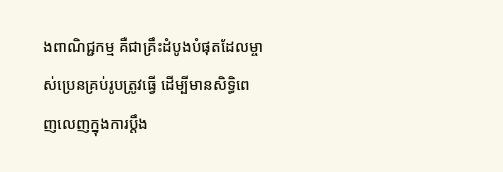ងពាណិជ្ជកម្ម គឺជាគ្រឹះដំបូងបំផុតដែលម្ចាស់ប្រេនគ្រប់រូបត្រូវធ្វើ ដើម្បីមានសិទ្ធិពេញលេញក្នុងការប្តឹង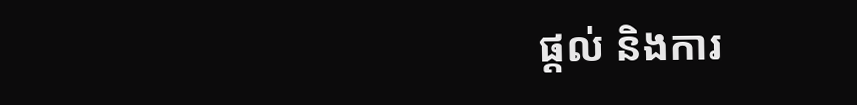ផ្តល់ និងការ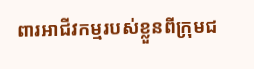ពារអាជីវកម្មរបស់ខ្លួនពីក្រុមជ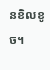នខិលខូច។